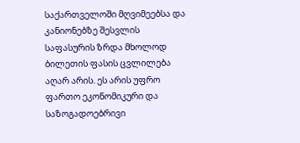საქართველოში მღვიმეებსა და კანიონებზე შესვლის საფასურის ზრდა მხოლოდ ბილეთის ფასის ცვლილება აღარ არის. ეს არის უფრო ფართო ეკონომიკური და საზოგადოებრივი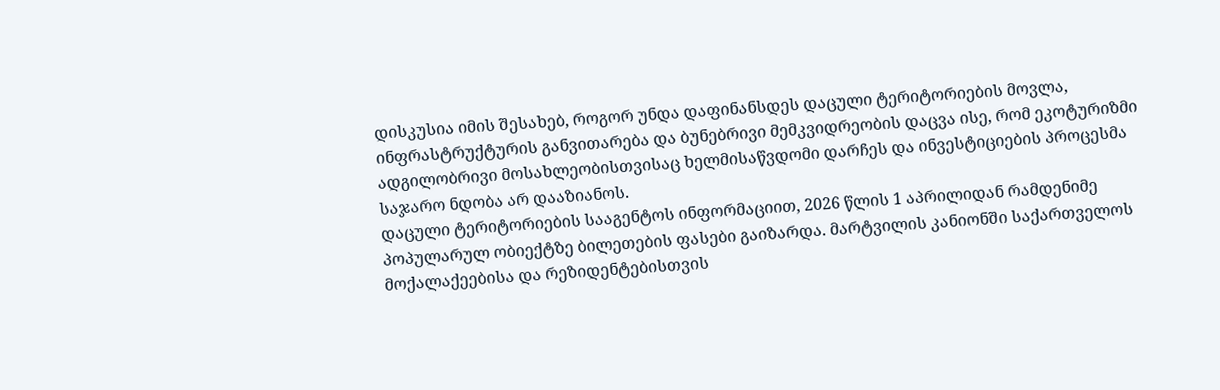დისკუსია იმის შესახებ, როგორ უნდა დაფინანსდეს დაცული ტერიტორიების მოვლა, ინფრასტრუქტურის განვითარება და ბუნებრივი მემკვიდრეობის დაცვა ისე, რომ ეკოტურიზმი ადგილობრივი მოსახლეობისთვისაც ხელმისაწვდომი დარჩეს და ინვესტიციების პროცესმა საჯარო ნდობა არ დააზიანოს.
დაცული ტერიტორიების სააგენტოს ინფორმაციით, 2026 წლის 1 აპრილიდან რამდენიმე პოპულარულ ობიექტზე ბილეთების ფასები გაიზარდა. მარტვილის კანიონში საქართველოს მოქალაქეებისა და რეზიდენტებისთვის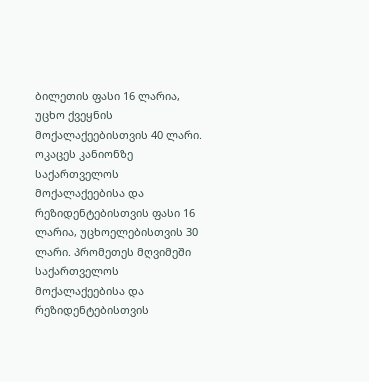ბილეთის ფასი 16 ლარია, უცხო ქვეყნის მოქალაქეებისთვის 40 ლარი. ოკაცეს კანიონზე საქართველოს მოქალაქეებისა და რეზიდენტებისთვის ფასი 16 ლარია, უცხოელებისთვის 30 ლარი. პრომეთეს მღვიმეში საქართველოს მოქალაქეებისა და რეზიდენტებისთვის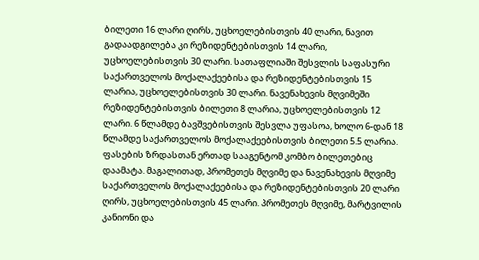ბილეთი 16 ლარი ღირს, უცხოელებისთვის 40 ლარი, ნავით გადაადგილება კი რეზიდენტებისთვის 14 ლარი, უცხოელებისთვის 30 ლარი. სათაფლიაში შესვლის საფასური საქართველოს მოქალაქეებისა და რეზიდენტებისთვის 15 ლარია, უცხოელებისთვის 30 ლარი. ნავენახევის მღვიმეში რეზიდენტებისთვის ბილეთი 8 ლარია, უცხოელებისთვის 12 ლარი. 6 წლამდე ბავშვებისთვის შესვლა უფასოა, ხოლო 6-დან 18 წლამდე საქართველოს მოქალაქეებისთვის ბილეთი 5.5 ლარია.
ფასების ზრდასთან ერთად სააგენტომ კომბო ბილეთებიც დაამატა. მაგალითად, პრომეთეს მღვიმე და ნავენახევის მღვიმე საქართველოს მოქალაქეებისა და რეზიდენტებისთვის 20 ლარი ღირს, უცხოელებისთვის 45 ლარი. პრომეთეს მღვიმე, მარტვილის კანიონი და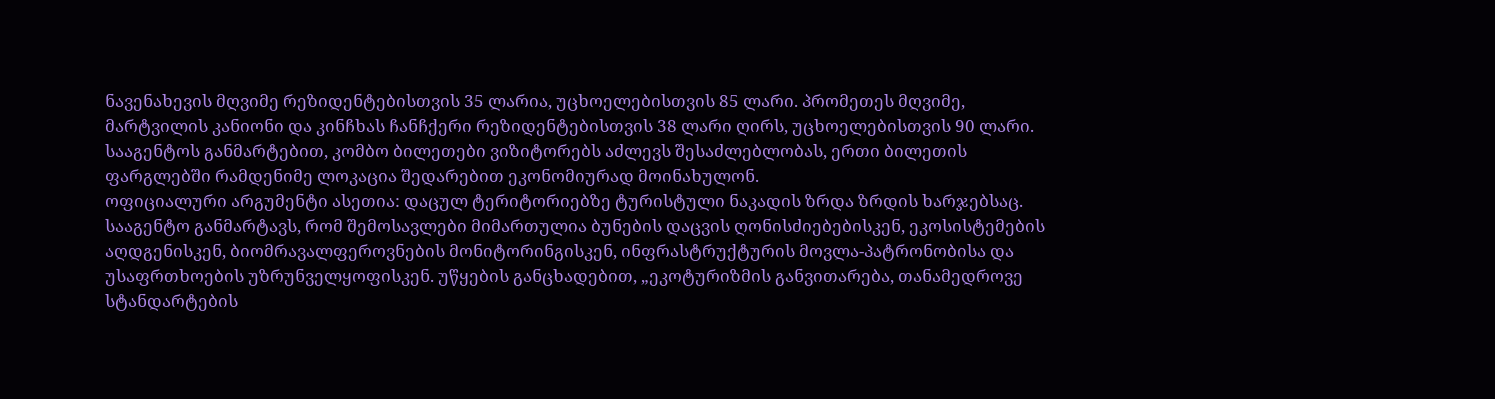ნავენახევის მღვიმე რეზიდენტებისთვის 35 ლარია, უცხოელებისთვის 85 ლარი. პრომეთეს მღვიმე, მარტვილის კანიონი და კინჩხას ჩანჩქერი რეზიდენტებისთვის 38 ლარი ღირს, უცხოელებისთვის 90 ლარი. სააგენტოს განმარტებით, კომბო ბილეთები ვიზიტორებს აძლევს შესაძლებლობას, ერთი ბილეთის ფარგლებში რამდენიმე ლოკაცია შედარებით ეკონომიურად მოინახულონ.
ოფიციალური არგუმენტი ასეთია: დაცულ ტერიტორიებზე ტურისტული ნაკადის ზრდა ზრდის ხარჯებსაც. სააგენტო განმარტავს, რომ შემოსავლები მიმართულია ბუნების დაცვის ღონისძიებებისკენ, ეკოსისტემების აღდგენისკენ, ბიომრავალფეროვნების მონიტორინგისკენ, ინფრასტრუქტურის მოვლა-პატრონობისა და უსაფრთხოების უზრუნველყოფისკენ. უწყების განცხადებით, „ეკოტურიზმის განვითარება, თანამედროვე სტანდარტების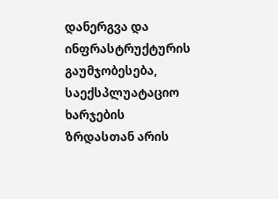დანერგვა და ინფრასტრუქტურის გაუმჯობესება, საექსპლუატაციო ხარჯების ზრდასთან არის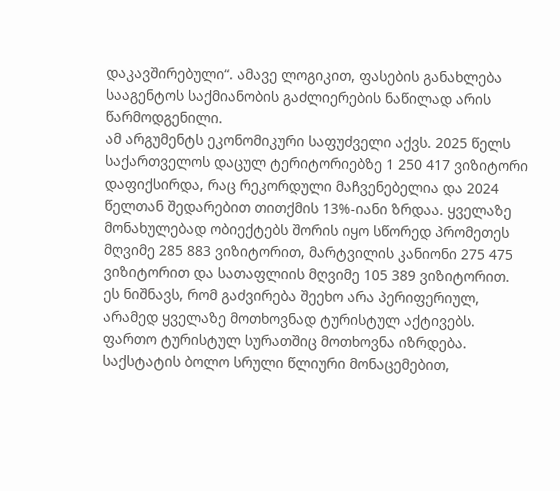დაკავშირებული“. ამავე ლოგიკით, ფასების განახლება სააგენტოს საქმიანობის გაძლიერების ნაწილად არის წარმოდგენილი.
ამ არგუმენტს ეკონომიკური საფუძველი აქვს. 2025 წელს საქართველოს დაცულ ტერიტორიებზე 1 250 417 ვიზიტორი დაფიქსირდა, რაც რეკორდული მაჩვენებელია და 2024 წელთან შედარებით თითქმის 13%-იანი ზრდაა. ყველაზე მონახულებად ობიექტებს შორის იყო სწორედ პრომეთეს მღვიმე 285 883 ვიზიტორით, მარტვილის კანიონი 275 475 ვიზიტორით და სათაფლიის მღვიმე 105 389 ვიზიტორით. ეს ნიშნავს, რომ გაძვირება შეეხო არა პერიფერიულ, არამედ ყველაზე მოთხოვნად ტურისტულ აქტივებს.
ფართო ტურისტულ სურათშიც მოთხოვნა იზრდება. საქსტატის ბოლო სრული წლიური მონაცემებით,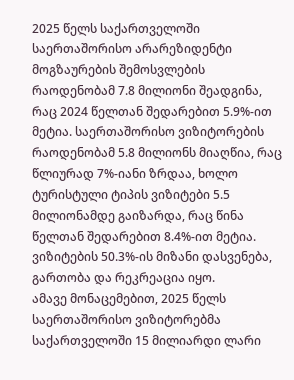2025 წელს საქართველოში საერთაშორისო არარეზიდენტი მოგზაურების შემოსვლების რაოდენობამ 7.8 მილიონი შეადგინა, რაც 2024 წელთან შედარებით 5.9%-ით მეტია. საერთაშორისო ვიზიტორების რაოდენობამ 5.8 მილიონს მიაღწია, რაც წლიურად 7%-იანი ზრდაა, ხოლო ტურისტული ტიპის ვიზიტები 5.5 მილიონამდე გაიზარდა, რაც წინა წელთან შედარებით 8.4%-ით მეტია. ვიზიტების 50.3%-ის მიზანი დასვენება, გართობა და რეკრეაცია იყო.
ამავე მონაცემებით, 2025 წელს საერთაშორისო ვიზიტორებმა საქართველოში 15 მილიარდი ლარი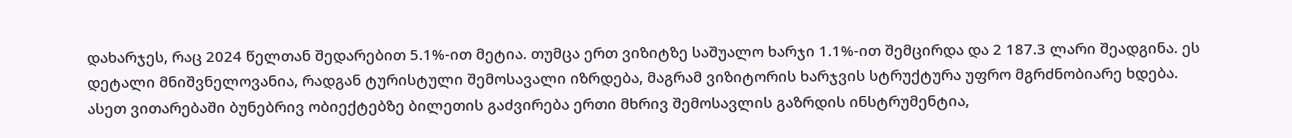დახარჯეს, რაც 2024 წელთან შედარებით 5.1%-ით მეტია. თუმცა ერთ ვიზიტზე საშუალო ხარჯი 1.1%-ით შემცირდა და 2 187.3 ლარი შეადგინა. ეს დეტალი მნიშვნელოვანია, რადგან ტურისტული შემოსავალი იზრდება, მაგრამ ვიზიტორის ხარჯვის სტრუქტურა უფრო მგრძნობიარე ხდება. ასეთ ვითარებაში ბუნებრივ ობიექტებზე ბილეთის გაძვირება ერთი მხრივ შემოსავლის გაზრდის ინსტრუმენტია,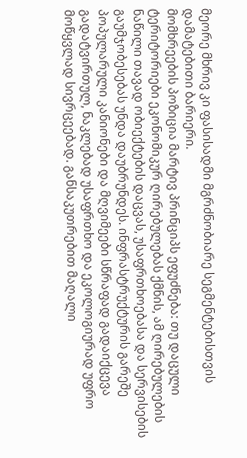მეორე მხრივ კი ფასისადმი მგრძნობიარე სეგმენტებისთვის დამატებითი ბარიერი.
მომხრეების პოზიცია მარტივ პრინციპს ეფუძნება: თუ დაცული ტერიტორიები ეკონომიკურ ღირებულებას ქმნის, ამ ღირებულების ნაწილი თავად ობიექტების დაცვას, უსაფრთხოებასა და სერვისების გაუმჯობესებას უნდა დაუბრუნდეს. ინფრასტრუქტურის გარეშე პოპულარული კანიონები და მღვიმეები სწრაფად გადაიქცევა გადატვირთულ, ნაკლებად უსაფრთხო და ეკოლოგიურად უფრო მოწყვლად სივრცეებად. განსაკუთრებით მაღალი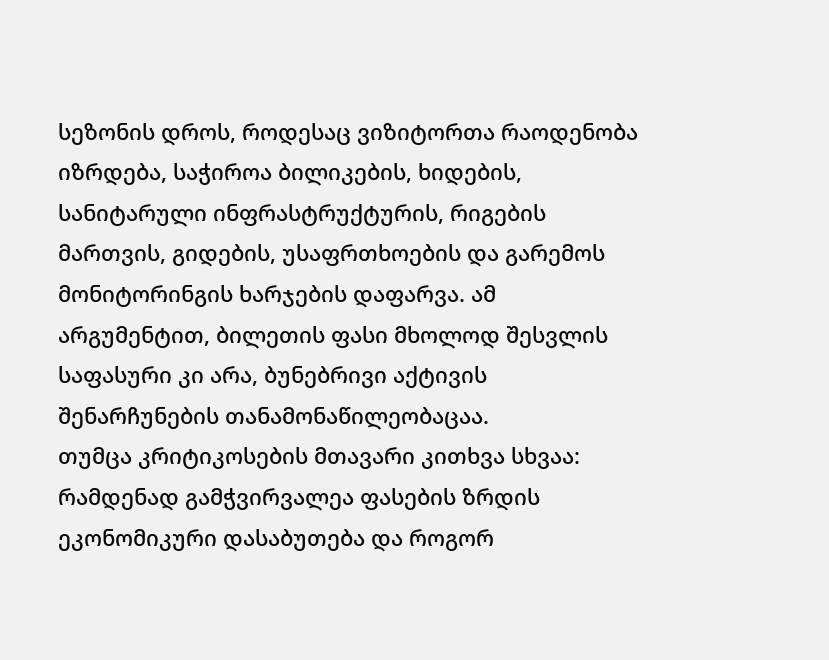სეზონის დროს, როდესაც ვიზიტორთა რაოდენობა იზრდება, საჭიროა ბილიკების, ხიდების, სანიტარული ინფრასტრუქტურის, რიგების მართვის, გიდების, უსაფრთხოების და გარემოს მონიტორინგის ხარჯების დაფარვა. ამ არგუმენტით, ბილეთის ფასი მხოლოდ შესვლის საფასური კი არა, ბუნებრივი აქტივის შენარჩუნების თანამონაწილეობაცაა.
თუმცა კრიტიკოსების მთავარი კითხვა სხვაა: რამდენად გამჭვირვალეა ფასების ზრდის ეკონომიკური დასაბუთება და როგორ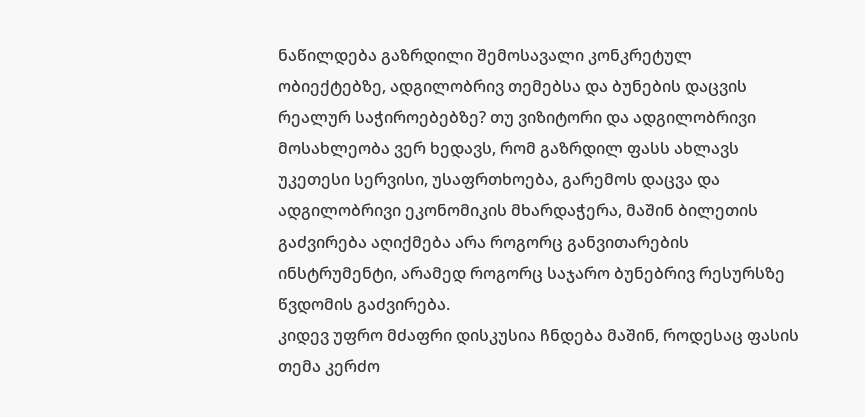ნაწილდება გაზრდილი შემოსავალი კონკრეტულ ობიექტებზე, ადგილობრივ თემებსა და ბუნების დაცვის რეალურ საჭიროებებზე? თუ ვიზიტორი და ადგილობრივი მოსახლეობა ვერ ხედავს, რომ გაზრდილ ფასს ახლავს უკეთესი სერვისი, უსაფრთხოება, გარემოს დაცვა და ადგილობრივი ეკონომიკის მხარდაჭერა, მაშინ ბილეთის გაძვირება აღიქმება არა როგორც განვითარების ინსტრუმენტი, არამედ როგორც საჯარო ბუნებრივ რესურსზე წვდომის გაძვირება.
კიდევ უფრო მძაფრი დისკუსია ჩნდება მაშინ, როდესაც ფასის თემა კერძო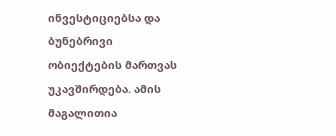ინვესტიციებსა და ბუნებრივი ობიექტების მართვას უკავშირდება. ამის მაგალითია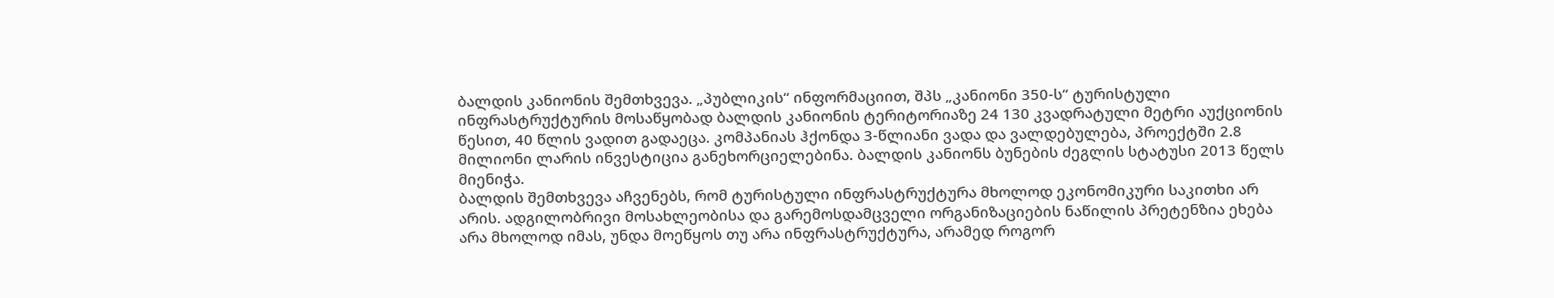ბალდის კანიონის შემთხვევა. „პუბლიკის“ ინფორმაციით, შპს „კანიონი 350-ს“ ტურისტული ინფრასტრუქტურის მოსაწყობად ბალდის კანიონის ტერიტორიაზე 24 130 კვადრატული მეტრი აუქციონის წესით, 40 წლის ვადით გადაეცა. კომპანიას ჰქონდა 3-წლიანი ვადა და ვალდებულება, პროექტში 2.8 მილიონი ლარის ინვესტიცია განეხორციელებინა. ბალდის კანიონს ბუნების ძეგლის სტატუსი 2013 წელს მიენიჭა.
ბალდის შემთხვევა აჩვენებს, რომ ტურისტული ინფრასტრუქტურა მხოლოდ ეკონომიკური საკითხი არ არის. ადგილობრივი მოსახლეობისა და გარემოსდამცველი ორგანიზაციების ნაწილის პრეტენზია ეხება არა მხოლოდ იმას, უნდა მოეწყოს თუ არა ინფრასტრუქტურა, არამედ როგორ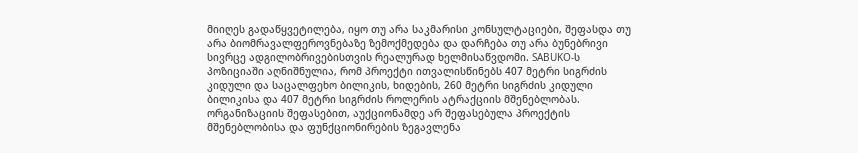მიიღეს გადაწყვეტილება, იყო თუ არა საკმარისი კონსულტაციები, შეფასდა თუ არა ბიომრავალფეროვნებაზე ზემოქმედება და დარჩება თუ არა ბუნებრივი სივრცე ადგილობრივებისთვის რეალურად ხელმისაწვდომი. SABUKO-ს პოზიციაში აღნიშნულია, რომ პროექტი ითვალისწინებს 407 მეტრი სიგრძის კიდული და საცალფეხო ბილიკის, ხიდების, 260 მეტრი სიგრძის კიდული ბილიკისა და 407 მეტრი სიგრძის როლერის ატრაქციის მშენებლობას. ორგანიზაციის შეფასებით, აუქციონამდე არ შეფასებულა პროექტის მშენებლობისა და ფუნქციონირების ზეგავლენა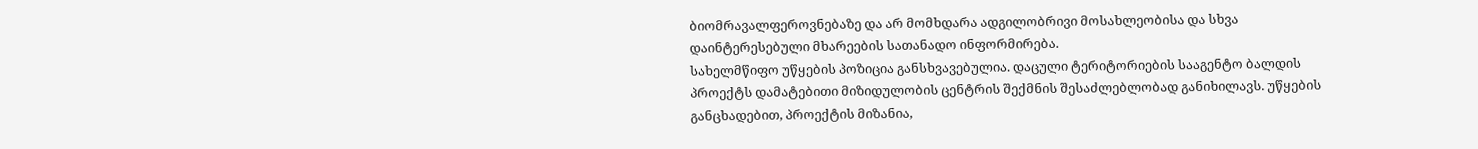ბიომრავალფეროვნებაზე და არ მომხდარა ადგილობრივი მოსახლეობისა და სხვა დაინტერესებული მხარეების სათანადო ინფორმირება.
სახელმწიფო უწყების პოზიცია განსხვავებულია. დაცული ტერიტორიების სააგენტო ბალდის პროექტს დამატებითი მიზიდულობის ცენტრის შექმნის შესაძლებლობად განიხილავს. უწყების განცხადებით, პროექტის მიზანია,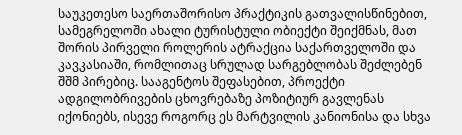საუკეთესო საერთაშორისო პრაქტიკის გათვალისწინებით, სამეგრელოში ახალი ტურისტული ობიექტი შეიქმნას, მათ შორის პირველი როლერის ატრაქცია საქართველოში და კავკასიაში, რომლითაც სრულად სარგებლობას შეძლებენ შშმ პირებიც. სააგენტოს შეფასებით, პროექტი ადგილობრივების ცხოვრებაზე პოზიტიურ გავლენას იქონიებს, ისევე როგორც ეს მარტვილის კანიონისა და სხვა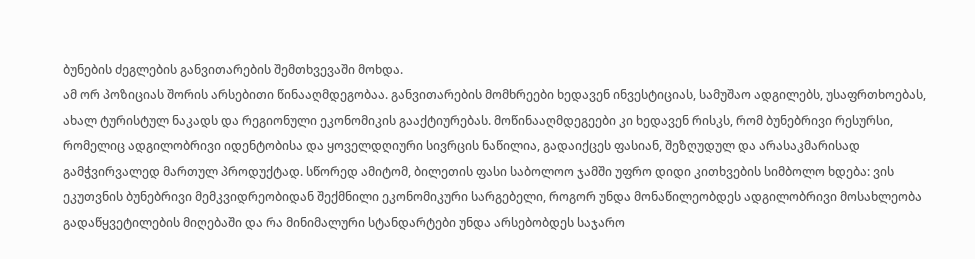ბუნების ძეგლების განვითარების შემთხვევაში მოხდა.
ამ ორ პოზიციას შორის არსებითი წინააღმდეგობაა. განვითარების მომხრეები ხედავენ ინვესტიციას, სამუშაო ადგილებს, უსაფრთხოებას, ახალ ტურისტულ ნაკადს და რეგიონული ეკონომიკის გააქტიურებას. მოწინააღმდეგეები კი ხედავენ რისკს, რომ ბუნებრივი რესურსი, რომელიც ადგილობრივი იდენტობისა და ყოველდღიური სივრცის ნაწილია, გადაიქცეს ფასიან, შეზღუდულ და არასაკმარისად გამჭვირვალედ მართულ პროდუქტად. სწორედ ამიტომ, ბილეთის ფასი საბოლოო ჯამში უფრო დიდი კითხვების სიმბოლო ხდება: ვის ეკუთვნის ბუნებრივი მემკვიდრეობიდან შექმნილი ეკონომიკური სარგებელი, როგორ უნდა მონაწილეობდეს ადგილობრივი მოსახლეობა გადაწყვეტილების მიღებაში და რა მინიმალური სტანდარტები უნდა არსებობდეს საჯარო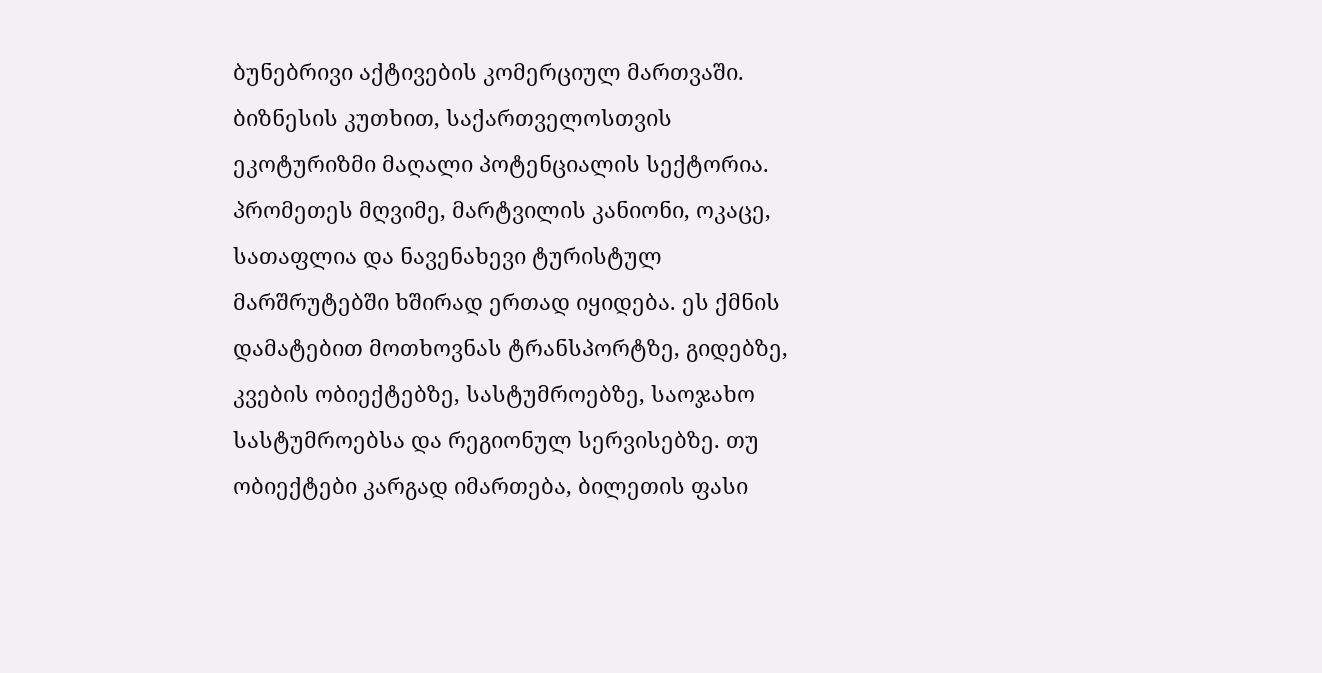ბუნებრივი აქტივების კომერციულ მართვაში.
ბიზნესის კუთხით, საქართველოსთვის ეკოტურიზმი მაღალი პოტენციალის სექტორია. პრომეთეს მღვიმე, მარტვილის კანიონი, ოკაცე, სათაფლია და ნავენახევი ტურისტულ მარშრუტებში ხშირად ერთად იყიდება. ეს ქმნის დამატებით მოთხოვნას ტრანსპორტზე, გიდებზე, კვების ობიექტებზე, სასტუმროებზე, საოჯახო სასტუმროებსა და რეგიონულ სერვისებზე. თუ ობიექტები კარგად იმართება, ბილეთის ფასი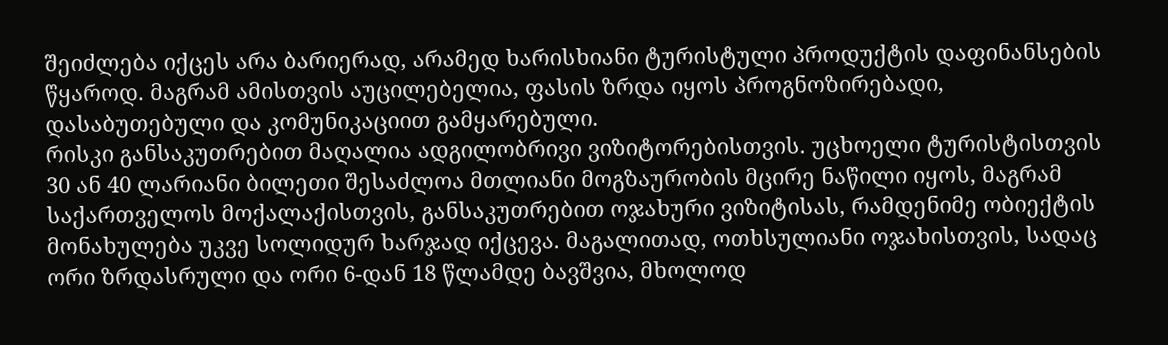შეიძლება იქცეს არა ბარიერად, არამედ ხარისხიანი ტურისტული პროდუქტის დაფინანსების წყაროდ. მაგრამ ამისთვის აუცილებელია, ფასის ზრდა იყოს პროგნოზირებადი, დასაბუთებული და კომუნიკაციით გამყარებული.
რისკი განსაკუთრებით მაღალია ადგილობრივი ვიზიტორებისთვის. უცხოელი ტურისტისთვის 30 ან 40 ლარიანი ბილეთი შესაძლოა მთლიანი მოგზაურობის მცირე ნაწილი იყოს, მაგრამ საქართველოს მოქალაქისთვის, განსაკუთრებით ოჯახური ვიზიტისას, რამდენიმე ობიექტის მონახულება უკვე სოლიდურ ხარჯად იქცევა. მაგალითად, ოთხსულიანი ოჯახისთვის, სადაც ორი ზრდასრული და ორი 6-დან 18 წლამდე ბავშვია, მხოლოდ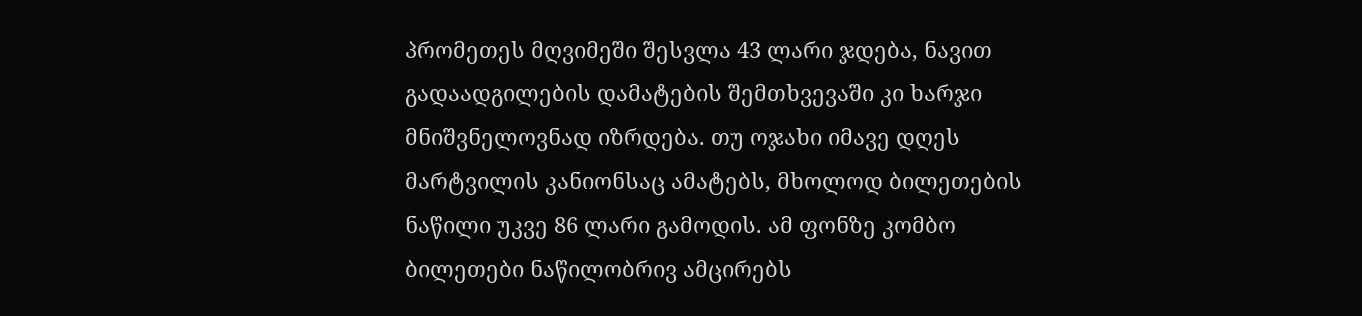პრომეთეს მღვიმეში შესვლა 43 ლარი ჯდება, ნავით გადაადგილების დამატების შემთხვევაში კი ხარჯი მნიშვნელოვნად იზრდება. თუ ოჯახი იმავე დღეს მარტვილის კანიონსაც ამატებს, მხოლოდ ბილეთების ნაწილი უკვე 86 ლარი გამოდის. ამ ფონზე კომბო ბილეთები ნაწილობრივ ამცირებს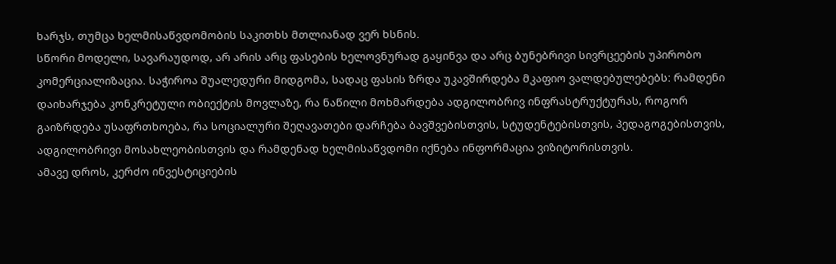ხარჯს, თუმცა ხელმისაწვდომობის საკითხს მთლიანად ვერ ხსნის.
სწორი მოდელი, სავარაუდოდ, არ არის არც ფასების ხელოვნურად გაყინვა და არც ბუნებრივი სივრცეების უპირობო კომერციალიზაცია. საჭიროა შუალედური მიდგომა, სადაც ფასის ზრდა უკავშირდება მკაფიო ვალდებულებებს: რამდენი დაიხარჯება კონკრეტული ობიექტის მოვლაზე, რა ნაწილი მოხმარდება ადგილობრივ ინფრასტრუქტურას, როგორ გაიზრდება უსაფრთხოება, რა სოციალური შეღავათები დარჩება ბავშვებისთვის, სტუდენტებისთვის, პედაგოგებისთვის, ადგილობრივი მოსახლეობისთვის და რამდენად ხელმისაწვდომი იქნება ინფორმაცია ვიზიტორისთვის.
ამავე დროს, კერძო ინვესტიციების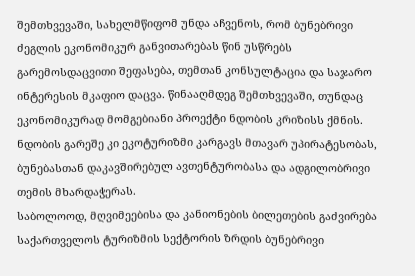შემთხვევაში, სახელმწიფომ უნდა აჩვენოს, რომ ბუნებრივი ძეგლის ეკონომიკურ განვითარებას წინ უსწრებს გარემოსდაცვითი შეფასება, თემთან კონსულტაცია და საჯარო ინტერესის მკაფიო დაცვა. წინააღმდეგ შემთხვევაში, თუნდაც ეკონომიკურად მომგებიანი პროექტი ნდობის კრიზისს ქმნის. ნდობის გარეშე კი ეკოტურიზმი კარგავს მთავარ უპირატესობას, ბუნებასთან დაკავშირებულ ავთენტურობასა და ადგილობრივი თემის მხარდაჭერას.
საბოლოოდ, მღვიმეებისა და კანიონების ბილეთების გაძვირება საქართველოს ტურიზმის სექტორის ზრდის ბუნებრივი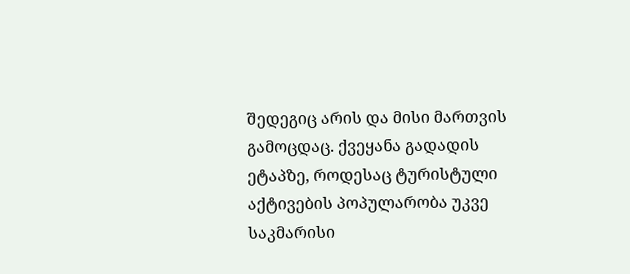შედეგიც არის და მისი მართვის გამოცდაც. ქვეყანა გადადის ეტაპზე, როდესაც ტურისტული აქტივების პოპულარობა უკვე საკმარისი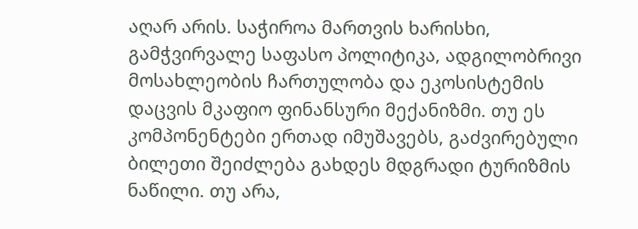აღარ არის. საჭიროა მართვის ხარისხი, გამჭვირვალე საფასო პოლიტიკა, ადგილობრივი მოსახლეობის ჩართულობა და ეკოსისტემის დაცვის მკაფიო ფინანსური მექანიზმი. თუ ეს კომპონენტები ერთად იმუშავებს, გაძვირებული ბილეთი შეიძლება გახდეს მდგრადი ტურიზმის ნაწილი. თუ არა,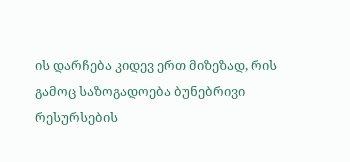ის დარჩება კიდევ ერთ მიზეზად, რის გამოც საზოგადოება ბუნებრივი რესურსების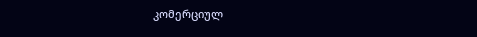კომერციულ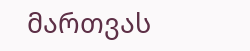მართვას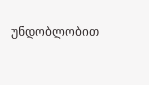უნდობლობით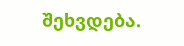შეხვდება.